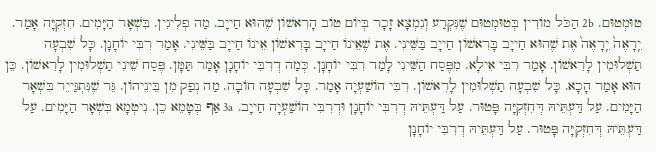טוּמְטוּם. 2b הַכֹּל מוֹדִין בְּטוּמְטוּם שֶׁנִּקְרַע וְנִמְצָא זָכָר בְּיוֹם טוֹב הָרִאשׁוֹן שֶׁהוּא חַייָב. מַה פְלִיגִין. בִּשְׁאָר הַיָּמִים. חִזְקִיָּה אָמַר. יֵֽרָאֶה֙ יֵֽרָאֶה֙ אֶת שֶׁהוּא חַייָב בָּרִאשׁוֹן חַייָב בַּשֵּׁינִי. אֶת שֶׁאֵינוֹ חַייָב בָּרִאשׁוֹן אֵינוֹ חַייָב בַּשֵּׁינִי. אָמַר רִבִּי יוֹחָנָן. כָּל שִׁבְעָה תַשְׁלוּמִין לָרִאשׁוֹן. אָמַר רִבִּי אִילָא. מִפֶּסַח הַשֵּׁינִי לָמַד רִבִּי יוֹחָנָן. כְּמַה דְרִבִּי יוֹחָנָן אָמַר תַּמָּן. פֶּסַח שֵׁינִי תַשְׁלוּמִין לָרִאשׁוֹן. כֵּן הוּא אָמַר הָכָא. כָּל שִׁבְעָה תַשְׁלוּמִין לָרִאשׁוֹן. רִבִּי הוֹשַׁעְיָה אָמַר. כָּל שִׁבְעָה חוֹבָה. מַה נְפַק מִן בֵּינֵיהוֹן. גֵּר שֶׁנִּתְגַּייֵר בִּשְׁאָר הַיָּמִים. עַל דַּעְתֵּיהּ דְּחִזְקִיָּה פָּטוּר. עַל דַּעְתֵּיהּ דְרִבִּי יוֹחָנָן וּדְרִבִּי הוֹשַׁעְיָה חַייָב. 3a אַף בְּטָמֵא כֵן. נִיטְמָא בִּשְׁאָר הַיָּמִים. עַל דַּעְתֵּיהּ דְּחִזְקִיָּה פָּטוּר. עַל דַּעְתֵּיהּ דְרִבִּי יוֹחָנָן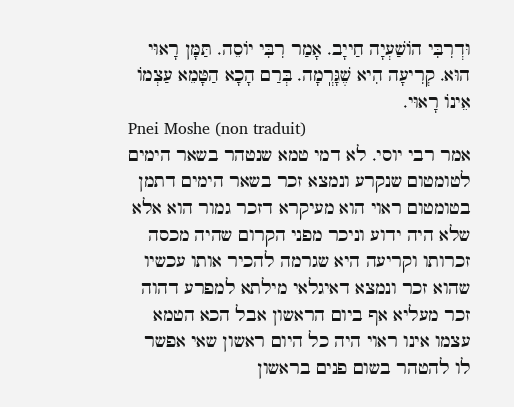וּדְרִבִּי הוֹשַׁעְיָה חַייָב. אָמַר רִבִּי יוֹסֵה. תַּמָּן רָאוּי הוּא. קְרִיעָה הִיא שֶׁגָּרְֽמָה. בְּרַם הָכָא הַטָּמֵא עַצְמוֹ אֵינוֹ רָאוּי.
Pnei Moshe (non traduit)
אמר רבי יוסי. לא דמי טמא שנטהר בשאר הימים לטומטום שנקרע ונמצא זכר בשאר הימים דתמן בטומטום ראוי הוא מעיקרא דזכר גמור הוא אלא שלא היה ידוע וניכר מפני הקרום שהיה מכסה זכרותו וקריעה היא שגרמה להכיר אותו עכשיו שהוא זכר ונמצא דאיגלאי מילתא למפרע דהוה זכר מעליא אף ביום הראשון אבל הכא הטמא עצמו אינו ראוי היה כל היום ראשון שאי אפשר לו להטהר בשום פנים בראשון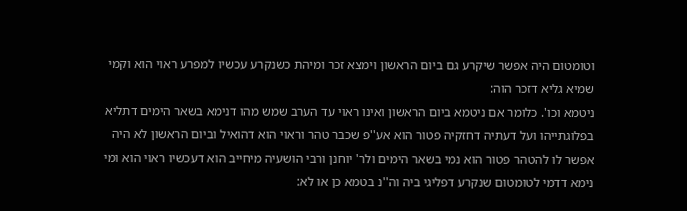וטומטום היה אפשר שיקרע גם ביום הראשון וימצא זכר ומיהת כשנקרע עכשיו למפרע ראוי הוא וקמי שמיא גליא דזכר הוה:
ניטמא וכו'. כלומר אם ניטמא ביום הראשון ואינו ראוי עד הערב שמש מהו דנימא בשאר הימים דתליא בפלוגתייהו ועל דעתיה דחזקיה פטור הוא אע''פ שכבר טהר וראוי הוא דהואיל וביום הראשון לא היה אפשר לו להטהר פטור הוא נמי בשאר הימים ולר' יוחנן ורבי הושעיה מיחייב הוא דעכשיו ראוי הוא ומי נימא דדמי לטומטום שנקרע דפליגי ביה וה''נ בטמא כן או לא: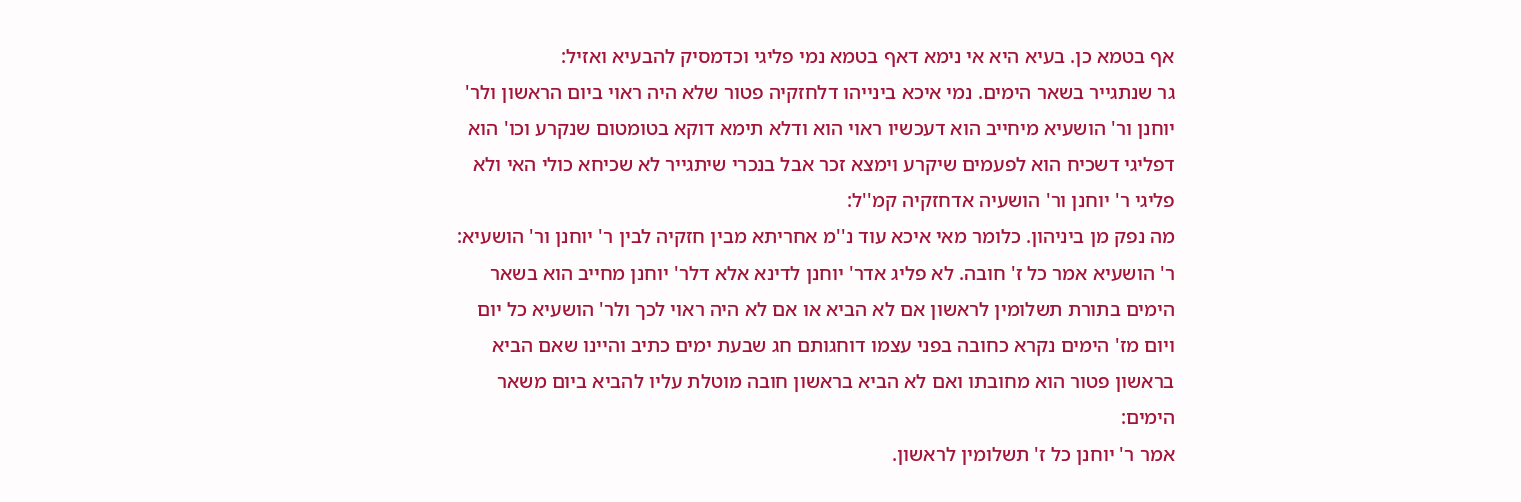אף בטמא כן. בעיא היא אי נימא דאף בטמא נמי פליגי וכדמסיק להבעיא ואזיל:
גר שנתגייר בשאר הימים. נמי איכא בינייהו דלחזקיה פטור שלא היה ראוי ביום הראשון ולר' יוחנן ור' הושעיא מיחייב הוא דעכשיו ראוי הוא ודלא תימא דוקא בטומטום שנקרע וכו' הוא דפליגי דשכיח הוא לפעמים שיקרע וימצא זכר אבל בנכרי שיתגייר לא שכיחא כולי האי ולא פליגי ר' יוחנן ור' הושעיה אדחזקיה קמ''ל:
מה נפק מן ביניהון. כלומר מאי איכא עוד נ''מ אחריתא מבין חזקיה לבין ר' יוחנן ור' הושעיא:
ר' הושעיא אמר כל ז' חובה. לא פליג אדר' יוחנן לדינא אלא דלר' יוחנן מחייב הוא בשאר הימים בתורת תשלומין לראשון אם לא הביא או אם לא היה ראוי לכך ולר' הושעיא כל יום ויום מז' הימים נקרא כחובה בפני עצמו דוחגותם חג שבעת ימים כתיב והיינו שאם הביא בראשון פטור הוא מחובתו ואם לא הביא בראשון חובה מוטלת עליו להביא ביום משאר הימים:
אמר ר' יוחנן כל ז' תשלומין לראשון.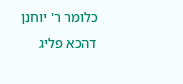כלומר ר' יוחנן דהכא פליג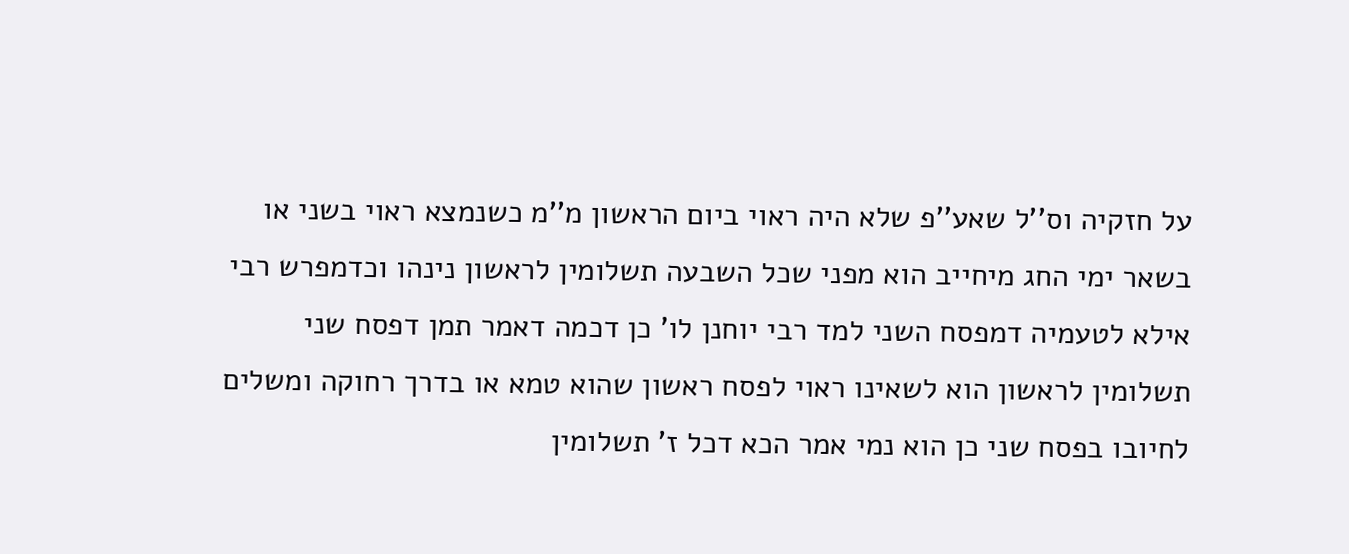על חזקיה וס''ל שאע''פ שלא היה ראוי ביום הראשון מ''מ כשנמצא ראוי בשני או בשאר ימי החג מיחייב הוא מפני שכל השבעה תשלומין לראשון נינהו וכדמפרש רבי אילא לטעמיה דמפסח השני למד רבי יוחנן לו' כן דכמה דאמר תמן דפסח שני תשלומין לראשון הוא לשאינו ראוי לפסח ראשון שהוא טמא או בדרך רחוקה ומשלים לחיובו בפסח שני כן הוא נמי אמר הכא דכל ז' תשלומין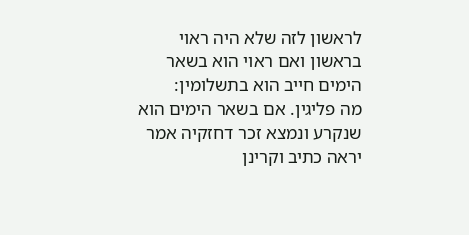לראשון לזה שלא היה ראוי בראשון ואם ראוי הוא בשאר הימים חייב הוא בתשלומין:
מה פליגין. אם בשאר הימים הוא שנקרע ונמצא זכר דחזקיה אמר יראה כתיב וקרינן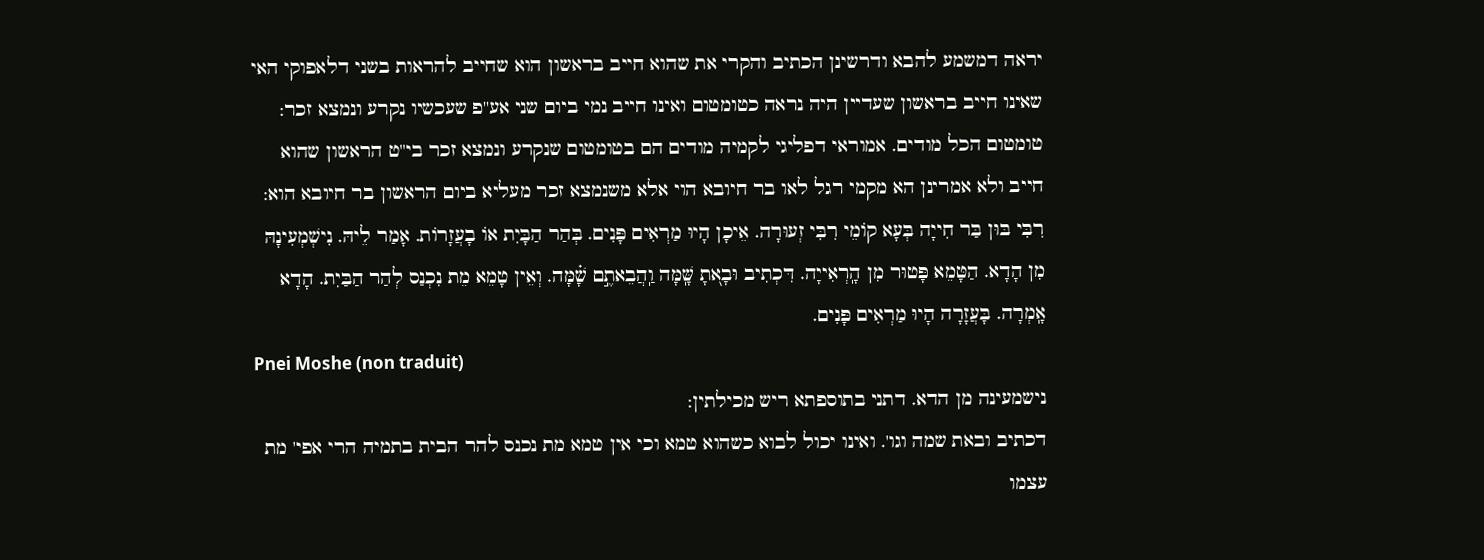יראה דמשמע להבא ודרשינן הכתיב והקרי את שהוא חייב בראשון הוא שחייב להראות בשני דלאפוקי האי שאינו חייב בראשון שעדיין היה נראה כטומטום ואינו חייב נמי ביום שני אע''פ שעכשיו נקרע ונמצא זכר:
טומטום הכל מודים. אמוראי דפליגי לקמיה מודים הם בטומטום שנקרע ונמצא זכר בי''ט הראשון שהוא חייב ולא אמרינן הא מקמי רגל לאו בר חיובא הוי אלא משנמצא זכר מעליא ביום הראשון בר חיובא הוא:
רִבִּי בּוּן בַּר חִייָה בְּעָא קוֹמֵי רִבִּי זְעוּרָה. אֵיכָן הָיוּ מַרְאִים פָּנִים. בְּהַר הַבָּיִת אוֹ בָעֲזָרוֹת. אָמַר לֵיהּ. נִישְׁמְעִינָהּ מִן הָדָא. הַטָּמֵא פָּטוּר מִן הָֽרְאִייָה. דִּכְתִיב וּבָא֭תָ שָּֽׁמָּה וַֽהֲבֵאתֶ֣ם שָׁ֗מָּה. וְאֵין טָמֵא מֵת נִכְנַס לְהַר הַבַּיִת. הָדָא אָֽמְרָה. בָּעֲזָרָה הָיוּ מַרְאִים פָּנִים.
Pnei Moshe (non traduit)
נישמעינה מן הדא. דתני בתוספתא ריש מכילתין:
דכתיב ובאת שמה וגו'. ואינו יכול לבוא כשהוא טמא וכי אין טמא מת נכנס להר הבית בתמיה הרי אפי' מת עצמו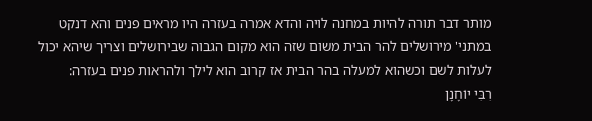מותר דבר תורה להיות במחנה לויה והדא אמרה בעזרה היו מראים פנים והא דנקט במתני' מירושלים להר הבית משום שזה הוא מקום הגבוה שבירושלים וצריך שיהא יכול לעלות לשם וכשהוא למעלה בהר הבית אז קרוב הוא לילך ולהראות פנים בעזרה:
רִבִּי יוֹחָנָן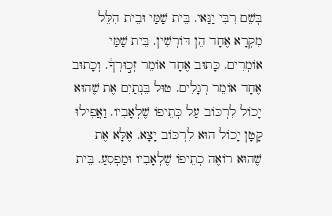בְּשֵׁם רִבִּי יַנַּאי. בֵּית שַׁמַּי וּבֵית הִלֵּל מִקְרָא אֶחָד הֵן דּוֹרְשִׁין. בֵּית שַׁמַּי אוֹמְרִים. כָּתוּב אֶחָד אוֹמֵר זְכ֣וּרְךָ֔. וְכָתוּב אֶחָד אוֹמֵר רְגָלִים. טוּל בֵּנְתַיִם אֶת שֶׁהוּא יָכוֹל לִרְכּוֹב עַל כְּתֵיפוֹ שֶׁלְאָבִיו. וַאֲפִילוּ קָטָן יָכוֹל הוּא לִרְכּוֹב יָצָא. אֶלָּא אֶת שֶׁהוּא רוֹאֶה כְתֵיפוֹ שֶׁלְאָבִיו וּמַפְסִעַ. בֵּית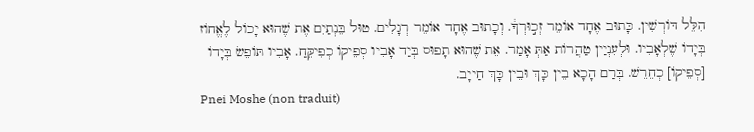הִלֵּל דּוֹרְשִׁין. כָּתוּב אֶחָד אוֹמֵר זְכ֣וּרְךָ֔. וְכָתוּב אֶחָד אוֹמֵר רְגָלִים. טוּל בֵּנְתַיִם אֶת שֶׁהוּא יָכוֹל לֶאֱחוֹז בְּיָדוֹ שֶׁלְאָבִיו. וּלְעִנְיַין טַהֲרוֹת אַתְּ אָמַר. אֵת שֶׁהוּא תָפוּס בְּיַד אָבִיו סְפֵיקוֹ כְפִיקֵּחַ. אָבִיו תּוֹפֵשׂ בְּיָדוֹ [סְפֵיקוֹ] כְחֵרֵשׁ. בְּרַם הָכָא בֵין כָּךְ וּבֵין כָּךְ חַייָב.
Pnei Moshe (non traduit)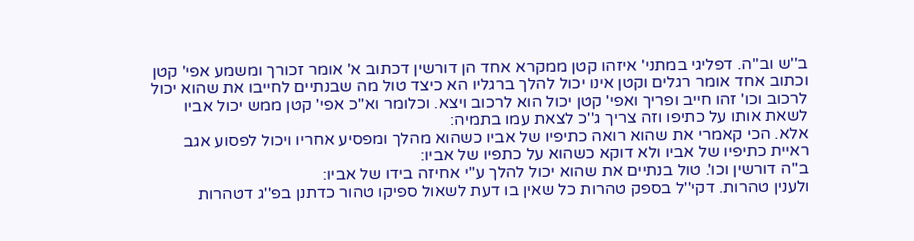ב''ש וב''ה. דפליגי במתני' איזהו קטן ממקרא אחד הן דורשין דכתוב א' אומר זכורך ומשמע אפי' קטן וכתוב אחד אומר רגלים וקטן אינו יכול להלך ברגליו הא כיצד טול מה שבנתיים לחייבו את שהוא יכול לרכוב וכו' זהו חייב ופריך ואפי' קטן יכול הוא לרכוב ויצא. וכלומר וא''כ אפי' קטן ממש יכול אביו לשאת אותו על כתיפו וזה צריך ג''כ לצאת עמו בתמיה:
אלא. הכי קאמרי את שהוא רואה כתיפיו של אביו כשהוא מהלך ומפסיע אחריו ויכול לפסוע אגב ראיית כתיפיו של אביו ולא דוקא כשהוא על כתפיו של אביו:
ב''ה דורשין וכו'. טול בנתיים את שהוא יכול להלך ע''י אחיזה בידו של אביו:
ולענין טהרות. דקי''ל בספק טהרות כל שאין בו דעת לשאול ספיקו טהור כדתנן בפ''ג דטהרות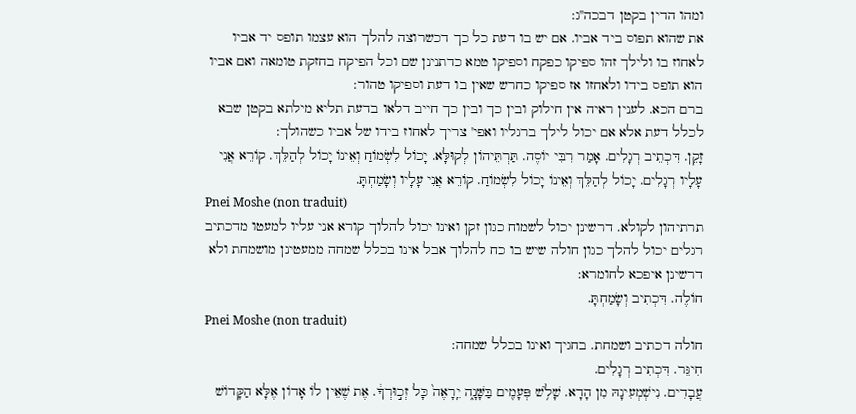ומהו הדין בקטן דבכה''ג:
את שהוא תפוס ביד אביו. אם יש בו דעת כל כך דכשרוצה להלך הוא עצמו תופס יד אביו לאחוז בו ולילך זהו ספיקו כפקח וספיקו טמא כדתנינן שם וכל הפיקח בחזקת טומאה ואם אביו הוא תופס בידו ולאחזו אז ספיקו כחרש שאין בו דעת וספיקו טהור:
ברם הכא. לענין ראיה אין חילוק ובין כך ובין כך חייב דלאו בדעת תליא מילתא בקטן שבא לכלל דעת אלא אם יכול לילך ברגליו ואפי' צריך לאחוז בידו של אביו כשהולך:
זָקֵן. דִּכְתֵיב רְגָלִים. אָמַר רִבִּי יוֹסֶה. תַּרְתֵּיהוֹן לְקוּלָּא. יָכוֹל לִשְׂמוֹחַ וְאֵינוֹ יָכוֹל לְהַלֵּךְ. קוֹרֵא אֲנִי עָלָיו רְגָלִים. יָכוֹל לְהַלֵּךְ וְאֵינוֹ יָכוֹל לִשְׂמוֹחַ. קוֹרֵא אֲנִי עָלָיו וְשָׂמַחְתָּ.
Pnei Moshe (non traduit)
תרתיהון לקולא. דרשינן יכול לשמוח כגון זקן ואינו יכול להלוך קורא אני עליו למעטו מדכתיב רגלים יכול להלך כגון חולה שיש בו כח להלוך אבל אינו בכלל שמחה ממעטינן מושמחת ולא דרשינן איפכא לחומרא:
חוֹלֶה. דִּכְתִיב וְשָׂמַחְתָּ.
Pnei Moshe (non traduit)
חולה דכתיב ושמחת. בחגיך ואינו בכלל שמחה:
חִיגֵּר. דִּכְתִיב רְגָלִים.
עֲבָדִים. נִישְׁמְעִינָהּ מִן הָדָא. שָׁלֹ֥שׁ פְּעָמִ֖ים בַּשָּׁנָ֑ה יֵֽרָאֶה֙ כָּל זְכ֣וּרְךָ֔. אֶת שֶׁאֵין לוֹ אָדוֹן אֶלָּא הַקָּדוֹשׁ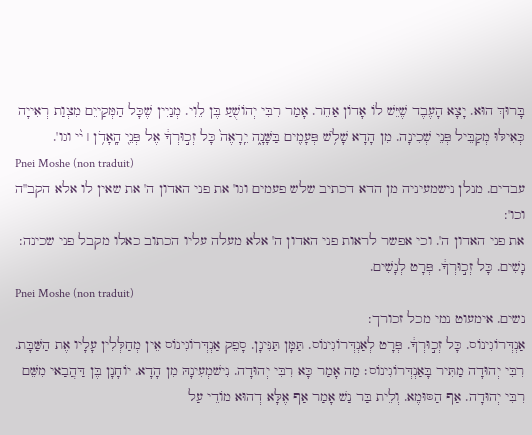בָּרוּךְ הוּא. יָצָא הָעֶבֶד שֶׁיֵּשׁ לוֹ אָדוֹן אַחֵר. אָמַר רִבִּי יְהוֹשֻׁעַ בֶּן לֵוִי. מְנַיִין שֶׁכָּל הַמְּקַייֵם מִצְוַת רְאִייָה כְּאִילּוּ מְקַבֵּיל פְּנֵי שְׁכִינָה. מִן הָדָא שָׁלֹ֥שׁ פְּעָמִ֖ים בַּשָּׁנָ֑ה יֵֽרָאֶה֙ כָּל זְכ֣וּרְךָ֔ אֶל פְּנֵי֭ הָֽאָדֹ֥ן ׀ י֨י וגו'.
Pnei Moshe (non traduit)
עבדים. מנלן נישמעיניה מן הדא דכתיב שלש פעמים וגו' את פני האדון ה' את שאין לו אלא הקב''ה וכו':
את פני האדון ה'. וכי אפשר לראות פני האדון ה' אלא מעלה עליו הכתוב כאלו מקבל פני שכינה:
נָשִׁים. כָּל זְכ֣וּרְךָ֔. פְּרָט לְנָשִׁים.
Pnei Moshe (non traduit)
נשים. אימעוט נמי מכל זכורך:
אַנְדְּרוֹגִינוֹס. כָּל זְכ֣וּרְךָ֔. פְּרָט לְאַנְדְּרוֹגִינוֹס. תַּמָּן תַּנִּינָן. סָפֵק אַנְדְּרוֹגִינוֹס אֵין מְחַלְּלִין עָלָיו אֶת הַשַּׁבָּת. רִבִּי יְהוּדָה מַתִּיר בָּאַנְדְּרוֹגִינוֹס׃ מַה אָמַר כָּא רִבִּי יְהוּדָה. נִישׁמְעִינָהּ מִן הָדָא. יוֹחָנָן בֶּן דַּהֲבַאי מִשֵּׁם רִבִּי יְהוּדָה. אַף הַסּוּמֶא. וְלֵית בַּר נַשׁ אָמַר אַף אֶלָּא דְהוּא מוֹדֵי עַל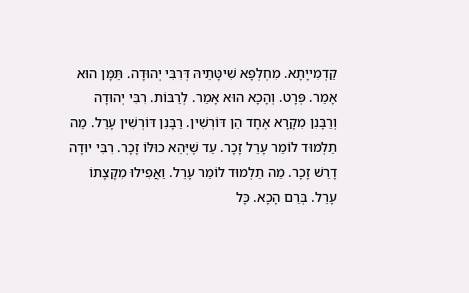קַדְמִייָתָא. מִחְלְפָא שִׁיטָּתֵיהּ דְּרִבִּי יְהוּדָה. תַּמָּן הוּא אָמַר. פְּרָט. וְהָכָא הוּא אָמַר. לְרַבּוֹת. רִבִּי יְהוּדָה וְרַבָּנִן מִקָרָא אֶחָד הֵן דּוֹרְשִׁין. רַבָּנִן דּוֹרְשִׁין עָרֵל. מַה תַלְמוּד לוֹמַר עָרֵל זָכָר. עַד שֶׁיְּהֵא כוּלּוֹ זָכָר. רִבִּי יוּדָה דָרַשׁ זָכָר. מַה תַלְמוּד לוֹמַר עָרֵל. וַאֲפִילוּ מִקָצָתוֹ עָרֵל. בְּרַם הָכָא. כָּל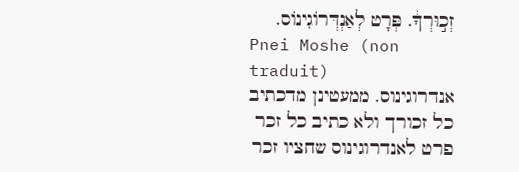זְכ֣וּרְךָ֔. פְּרָט לְאַנְדְּרוֹגִינוֹס.
Pnei Moshe (non traduit)
אנדרוגינוס. ממעטינן מדכתיב כל זכורך ולא כתיב כל זכר פרט לאנדרוגינוס שחציו זכר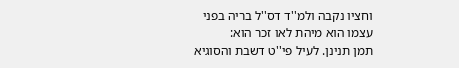וחציו נקבה ולמ''ד דס''ל בריה בפני עצמו הוא מיהת לאו זכר הוא:
תמן תנינן. לעיל פי''ט דשבת והסוגיא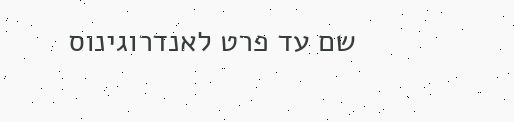שם עד פרט לאנדרוגינוס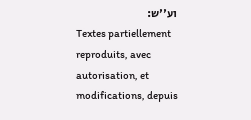וע''ש:
Textes partiellement reproduits, avec autorisation, et modifications, depuis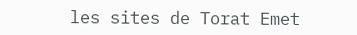les sites de Torat Emet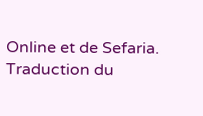Online et de Sefaria.
Traduction du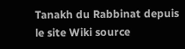Tanakh du Rabbinat depuis le site Wiki source